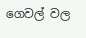ගෙවල් වල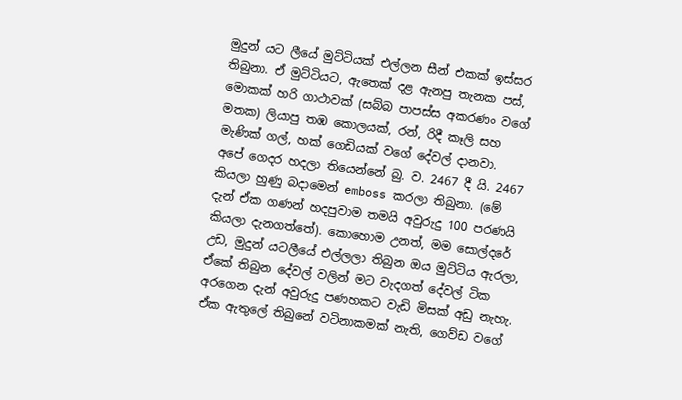මුදුන් යට ලීයේ මුට්ටියක් එල්ලන සීන් එකක් ඉස්සර තිබුනා. ඒ මුට්ටියට, ඇතෙක් දළ ඇනපු තැනක පස්, මොකක් හරි ගාථාවක් (සබ්බ පාපස්ස අකරණං වගේ මතක) ලියාපු තඹ කොලයක්, රන්, රිදී කෑලි සහ මැණික් ගල්, හක් ගෙඩියක් වගේ දේවල් දානවා.
අපේ ගෙදර හදලා තියෙන්නේ බු. ව. 2467 දී යි. 2467 කියලා හුණු බදාමෙන් emboss කරලා තිබුනා. (මේ දැන් ඒක ගණන් හදපුවාම තමයි අවුරුදු 100 පරණයි කියලා දැනගත්තේ). කොහොම උනත්, මම සොල්දරේ උඩ, මුදුන් යටලීයේ එල්ලලා තිබුන ඔය මුට්ටිය ඇරලා, ඒකේ තිබුන දේවල් වලින් මට වැදගත් දේවල් ටික අරගෙන දැන් අවුරුදු පණහකට වැඩි මිසක් අඩු නැහැ. ඒක ඇතුලේ තිබුනේ වටිනාකමක් නැති, ගෙව්ඩ වගේ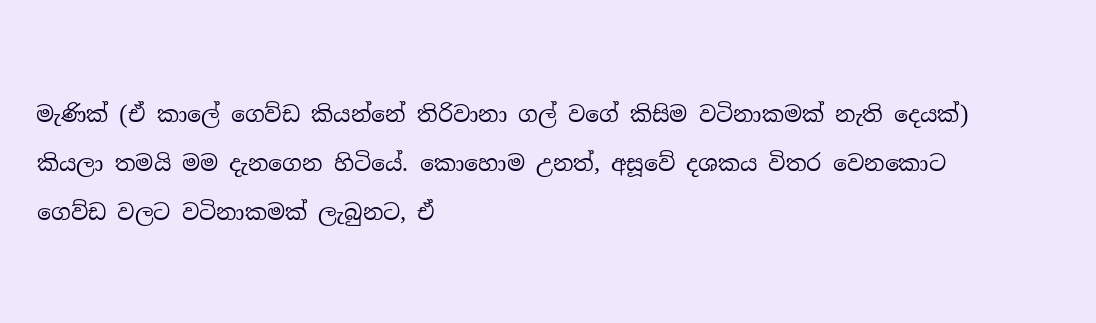මැණික් (ඒ කාලේ ගෙව්ඩ කියන්නේ තිරිවානා ගල් වගේ කිසිම වටිනාකමක් නැති දෙයක්) කියලා තමයි මම දැනගෙන හිටියේ. කොහොම උනත්, අසූවේ දශකය විතර වෙනකොට ගෙව්ඩ වලට වටිනාකමක් ලැබුනට, ඒ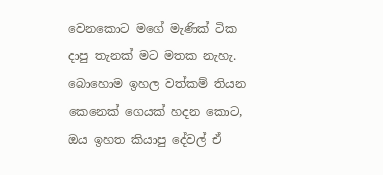වෙනකොට මගේ මැණික් ටික දාපු තැනක් මට මතක නැහැ.
බොහොම ඉහල වත්කම් තියන කෙනෙක් ගෙයක් හදන කොට, ඔය ඉහත කියාපු දේවල් ඒ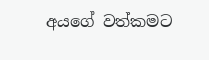අයගේ වත්කමට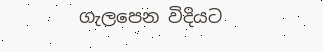ගැලපෙන විදියට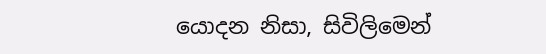යොදන නිසා, සිවිලිමෙන්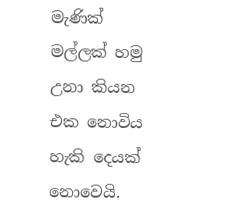මැණික් මල්ලක් හමු උනා කියන එක නොවිය හැකි දෙයක් නොවෙයි.